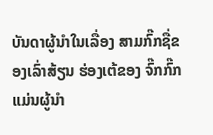ບັນດາຜູ້ນຳໃນເລື່ອງ ສາມກົ໊ກຊື່ຂອງເລົ່າສ້ຽນ ຮ່ອງເຕ້ຂອງ ຈົ໊ກກົ໊ກ ແມ່ນຜູ້ນຳ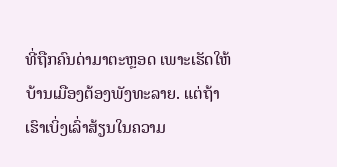ທີ່ຖືກຄົນດ່າມາຕະຫຼອດ ເພາະເຮັດໃຫ້ບ້ານເມືອງຕ້ອງພັງທະລາຍ. ແຕ່ຖ້າເຮົາເບິ່ງເລົ່າສ້ຽນໃນຄວາມ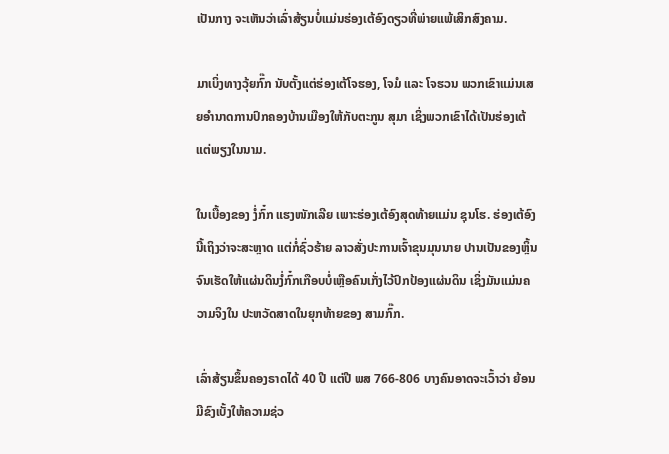ເປັນກາງ ຈະເຫັນວ່າເລົ່າສ້ຽນບໍ່ແມ່ນຮ່ອງເຕ້ອົງດຽວທີ່ພ່າຍແພ້ເສິກສົງຄາມ.

ມາເບິ່ງທາງວຸ້ຍກົ໊ກ ນັບຕັ້ງແຕ່ຮ່ອງເຕ້ໂຈຮອງ, ໂຈມໍ ແລະ ໂຈຮວນ ພວກເຂົາແມ່ນເສຍອຳນາດການປົກຄອງບ້ານເມືອງໃຫ້ກັບຕະກູນ ສຸມາ ເຊິ່ງພວກເຂົາໄດ້ເປັນຮ່ອງເຕ້ແຕ່ພຽງໃນນາມ.

ໃນເບື້ອງຂອງ ງໍ່ກົ໋ກ ແຮງໜັກເລີຍ ເພາະຮ່ອງເຕ້ອົງສຸດທ້າຍແມ່ນ ຊຸນໂຮ. ຮ່ອງເຕ້ອົງນີ້ເຖິງວ່າຈະສະຫຼາດ ແຕ່ກໍ່ຊົ່ວຮ້າຍ ລາວສັ່ງປະການເຈົ້າຂຸນມຸນນາຍ ປານເປັນຂອງຫຼິ້ນ ຈົນເຮັດໃຫ້ແຜ່ນດິນງໍ່ກົ໋ກເກືອບບໍ່ເຫຼືອຄົນເກັ່ງໄວ້ປົກປ້ອງແຜ່ນດິນ ເຊິ່ງມັນແມ່ນຄວາມຈິງໃນ ປະຫວັດສາດໃນຍຸກທ້າຍຂອງ ສາມກົ໊ກ.

ເລົ່າສ້ຽນຂຶ້ນຄອງຣາດໄດ້ 40 ປີ ແຕ່ປີ ພສ 766-806 ບາງຄົນອາດຈະເວົ້າວ່າ ຍ້ອນມີຂົງເບັ້ງໃຫ້ຄວາມຊ່ວ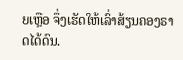ຍເຫຼືອ ຈຶ່ງເຮັດໃຫ້ເລົ່າສ້ຽນຄອງຣາດໄດ້ດົນ.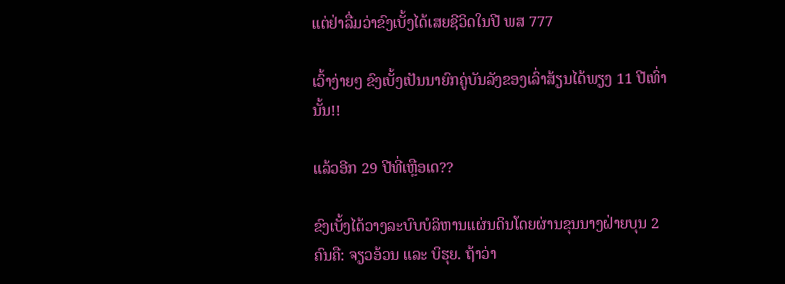ແຕ່ຢ່າລື່ມວ່າຂົງເບັ້ງໄດ້ເສຍຊີວິດໃນປີ ພສ 777

ເວົ້າງ່າຍໆ ຂົງເບັ້ງເປັນນາຍົກຄູ່ບັນລັງຂອງເລົ່າສ້ຽນໄດ້ພຽງ 11 ປີເທົ່ານັ້ນ!!

ແລ້ວອີກ 29 ປີທີ່ເຫຼືອເດ??

ຂົງເບັ້ງໄດ້ວາງລະບົບບໍລິຫານແຜ່ນດິນໂດຍຜ່ານຂຸນນາງຝ່າຍບຸນ 2 ຄົນຄື: ຈຽວອ້ວນ ແລະ ບິຮຸຍ. ຖ້າວ່າ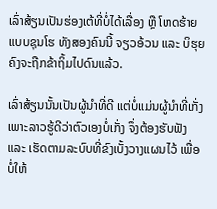ເລົ່າສ້ຽນເປັນຮ່ອງເຕ້ທີ່ບໍ່ໄດ້ເລື່ອງ ຫຼື ໂຫດຮ້າຍ ແບບຊຸນໂຮ ທັງສອງຄົນນີ້ ຈຽວອ້ວນ ແລະ ບິຮຸຍ ຄົງຈະຖືກຂ້າຖິ້ມໄປດົນແລ້ວ.

ເລົ່າສ້ຽນນັ້ນເປັນຜູ້ນຳທີ່ດີ ແຕ່ບໍ່ແມ່ນຜູ້ນຳທີ່ເກັ່ງ ເພາະລາວຮູ້ດີວ່າຕົວເອງບໍ່ເກັ່ງ ຈຶ່ງຕ້ອງຮັບຟັງ ແລະ ເຮັດຕາມລະບົບທີ່ຂົງເບັ້ງວາງແຜນໄວ້ ເພື່ອບໍ່ໃຫ້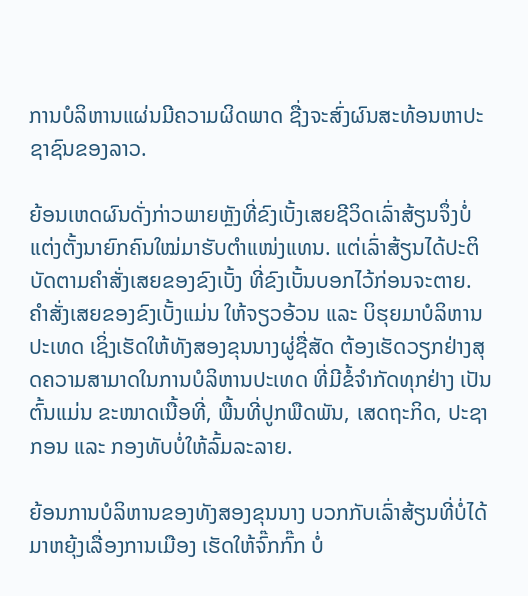ການບໍລິຫານແຜ່ນມີຄວາມຜິດພາດ ຊື່ງຈະສົ່ງຜົນສະທ້ອນຫາປະຊາຊົນຂອງລາວ.

ຍ້ອນເຫດຜົນດັ່ງກ່າວພາຍຫຼັງທີ່ຂົງເບັ້ງເສຍຊີວິດເລົ່າສ້ຽນຈຶ່ງບໍ່ແຕ່ງຕັ້ງນາຍົກຄົນໃໝ່ມາຮັບຕຳແໜ່ງແທນ. ແຕ່ເລົ່າສ້ຽນໄດ້ປະຕິບັດຕາມຄຳສັ່ງເສຍຂອງຂົງເບັ້ງ ທີ່ຂົງເບັ້ນບອກໄວ້ກ່ອນຈະຕາຍ. ຄຳສັ່ງເສຍຂອງຂົງເບັ້ງແມ່ນ ໃຫ້ຈຽວອ້ວນ ແລະ ບິຮຸຍມາບໍລິຫານປະເທດ ເຊິ່ງເຮັດໃຫ້ທັງສອງຂຸນນາງຜູ່ຊື່ສັດ ຕ້ອງເຮັດວຽກຢ່າງສຸດຄວາມສາມາດໃນການບໍລິຫານປະເທດ ທີ່ມີຂໍ້ຈຳກັດທຸກຢ່າງ ເປັນຕົ້ນແມ່ນ ຂະໜາດເນື້ອທີ່, ພື້ນທີ່ປູກພືດພັນ, ເສດຖະກິດ, ປະຊາກອນ ແລະ ກອງທັບບໍ່ໃຫ້ລົ້ມລະລາຍ.

ຍ້ອນການບໍລິຫານຂອງທັງສອງຂຸນນາງ ບວກກັບເລົ່າສ້ຽນທີ່ບໍ່ໄດ້ມາຫຍຸ້ງເລື່ອງການເມືອງ ເຮັດໃຫ້ຈົ໊ກກົ໊ກ ບໍ່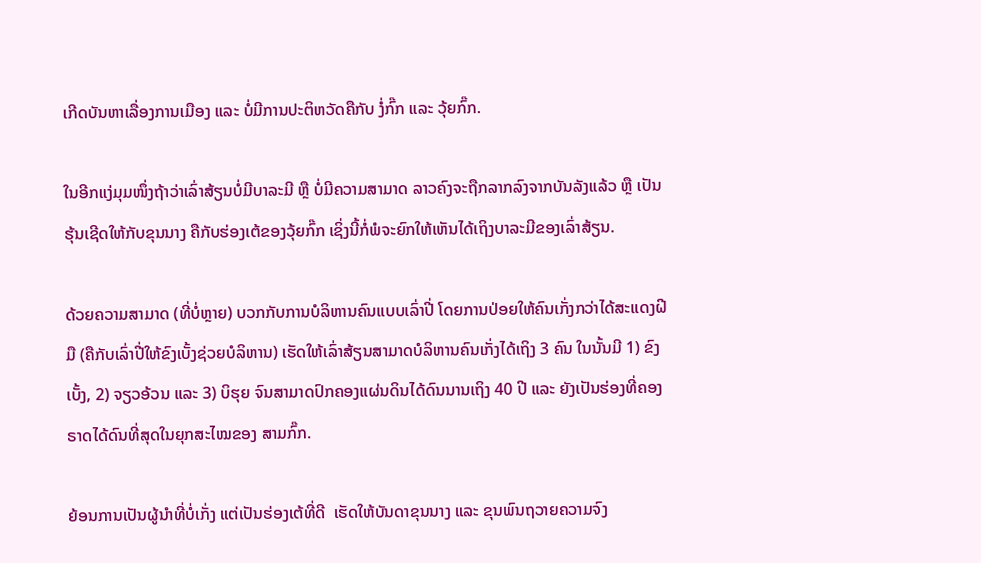ເກີດບັນຫາເລື່ອງການເມືອງ ແລະ ບໍ່ມີການປະຕິຫວັດຄືກັບ ງໍ່ກົ໊ກ ແລະ ວຸ້ຍກົ໊ກ.

ໃນອີກແງ່ມຸມໜຶ່ງຖ້າວ່າເລົ່າສ້ຽນບໍ່ມີບາລະມີ ຫຼື ບໍ່ມີຄວາມສາມາດ ລາວຄົງຈະຖືກລາກລົງຈາກບັນລັງແລ້ວ ຫຼື ເປັນຮຸ້ນເຊີດໃຫ້ກັບຂຸນນາງ ຄືກັບຮ່ອງເຕ້ຂອງວຸ້ຍກົ໊ກ ເຊິ່ງນີ້ກໍ່ພໍຈະຍົກໃຫ້ເຫັນໄດ້ເຖິງບາລະມີຂອງເລົ່າສ້ຽນ.

ດ້ວຍຄວາມສາມາດ (ທີ່ບໍ່ຫຼາຍ) ບວກກັບການບໍລິຫານຄົນແບບເລົ່າປີ່ ໂດຍການປ່ອຍໃຫ້ຄົນເກັ່ງກວ່າໄດ້ສະແດງຝີມື (ຄືກັບເລົ່າປີ່ໃຫ້ຂົງເບັ້ງຊ່ວຍບໍລິຫານ) ເຮັດໃຫ້ເລົ່າສ້ຽນສາມາດບໍລິຫານຄົນເກັ່ງໄດ້ເຖິງ 3 ຄົນ ໃນນັ້ນມີ 1) ຂົງເບັ້ງ, 2) ຈຽວອ້ວນ ແລະ 3) ບິຮຸຍ ຈົນສາມາດປົກຄອງແຜ່ນດິນໄດ້ດົນນານເຖິງ 40 ປີ ແລະ ຍັງເປັນຮ່ອງທີ່ຄອງຣາດໄດ້ດົນທີ່ສຸດໃນຍຸກສະໄໝຂອງ ສາມກົ໊ກ.

ຍ້ອນການເປັນຜູ້ນຳທີ່ບໍ່ເກັ່ງ ແຕ່ເປັນຮ່ອງເຕ້ທີ່ດີ  ເຮັດໃຫ້ບັນດາຂຸນນາງ ແລະ ຂຸນພົນຖວາຍຄວາມຈົງ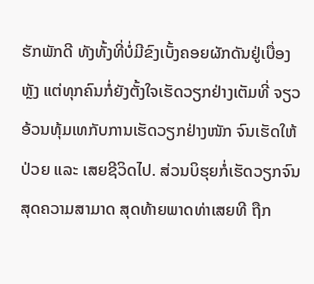ຮັກພັກດີ ທັງທັ້ງທີ່ບໍ່ມີຂົງເບັ້ງຄອຍຜັກດັນຢູ່ເບື່ອງຫຼັງ ແຕ່ທຸກຄົນກໍ່ຍັງຕັ້ງໃຈເຮັດວຽກຢ່າງເຕັມທີ່ ຈຽວອ້ວນທຸ້ມເທກັບການເຮັດວຽກຢ່າງໜັກ ຈົນເຮັດໃຫ້ປ່ວຍ ແລະ ເສຍຊີວິດໄປ. ສ່ວນບິຮຸຍກໍ່ເຮັດວຽກຈົນສຸດຄວາມສາມາດ ສຸດທ້າຍພາດທ່າເສຍທີ ຖືກ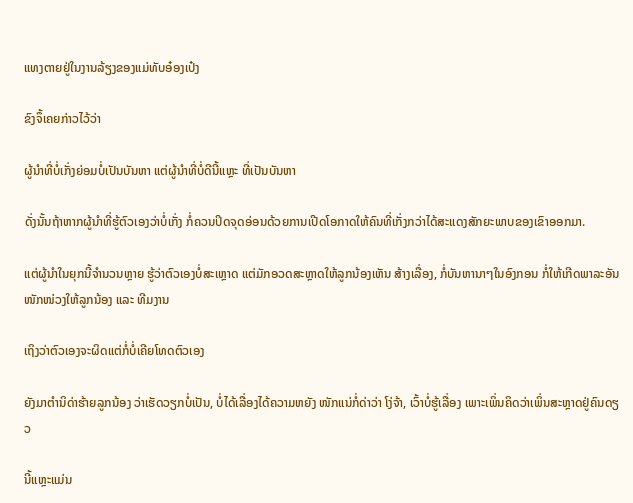ແທງຕາຍຢູ່ໃນງານລ້ຽງຂອງແມ່ທັບອ໋ອງເປ໋ງ

ຂົງຈຶ້ເຄຍກ່າວໄວ້ວ່າ

ຜູ້ນຳທີ່ບໍ່ເກັ່ງຍ່ອມບໍ່ເປັນບັນຫາ ແຕ່ຜູ້ນຳທີ່ບໍ່ດີນີ້ແຫຼະ ທີ່ເປັນບັນຫາ

ດັ່ງນັ້ນຖ້າຫາກຜູ້ນຳທີ່ຮູ້ຕົວເອງວ່າບໍ່ເກັ່ງ ກໍ່ຄວນປິດຈຸດອ່ອນດ້ວຍການເປີດໂອກາດໃຫ້ຄົນທີ່ເກັ່ງກວ່າໄດ້ສະແດງສັກຍະພາບຂອງເຂົາອອກມາ.

ແຕ່ຜູ້ນຳໃນຍຸກນີ້ຈຳນວນຫຼາຍ ຮູ້ວ່າຕົວເອງບໍ່ສະເຫຼາດ ແຕ່ມັກອວດສະຫຼາດໃຫ້ລູກນ້ອງເຫັນ ສ້າງເລື່ອງ, ກໍ່ບັນຫານາໆໃນອົງກອນ ກໍ່ໃຫ້ເກີດພາລະອັນໜັກໜ່ວງໃຫ້ລູກນ້ອງ ແລະ ທີມງານ

ເຖິງວ່າຕົວເອງຈະຜິດແຕ່ກໍ່ບໍ່ເຄີຍໂທດຕົວເອງ

ຍັງມາຕຳນິດ່າຮ້າຍລູກນ້ອງ ວ່າເຮັດວຽກບໍ່ເປັນ, ບໍ່ໄດ້ເລື່ອງໄດ້ຄວາມຫຍັງ ໜັກແນ່ກໍ່ດ່າວ່າ ໂງ່ຈ້າ, ເວົ້າບໍ່ຮູ້ເລື່ອງ ເພາະເພິ່ນຄິດວ່າເພິ່ນສະຫຼາດຢູ່ຄົນດຽວ

ນີ້ແຫຼະແມ່ນ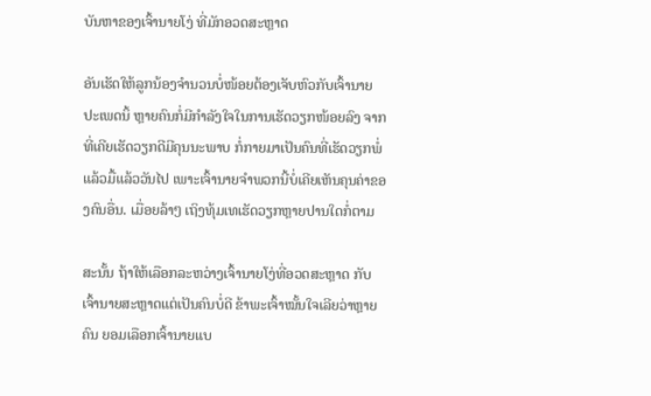ບັນຫາຂອງເຈົ້ານາຍໂງ່ ທີ່ມັກອວດສະຫຼາດ

ອັນເຮັດໃຫ້ລູກນ້ອງຈຳນວນບໍ່ໜ້ອຍຕ້ອງເຈັບຫົວກັບເຈົ້ານາຍປະເພດນິ້ ຫຼາຍຄົນກໍ່ມີກຳລັງໃຈໃນການເຮັດວຽກໜ້ອຍລົງ ຈາກທີ່ເຄີຍເຮັດວຽກດີມີຄຸນນະພາບ ກໍ່ກາຍມາເປັນຄົນທີ່ເຮັດວຽກພໍ່ແລ້ວມື້ແລ້ວວັນໄປ ເພາະເຈົ້ານາຍຈຳພວກນີ້ບໍ່ເຄີຍເຫັນຄຸນຄ່າຂອງຄົນອື່ນ. ເມື່ອຍລ້າໆ ເຖິງທຸ້ມເທເຮັດວຽກຫຼາຍປານໃດກໍ່ຕາມ

ສະນັ້ນ ຖ້າໃຫ້ເລືອກລະຫວ່າງເຈົ້ານາຍໂງ່ທີ່ອວດສະຫຼາດ ກັບເຈົ້ານາຍສະຫຼາດແຕ່ເປັນຄົນບໍ່ດີ ຂ້າພະເຈົ້າໝັ້ນໃຈເລີຍວ່າຫຼາຍຄົນ ຍອມເລືອກເຈົ້ານາຍແບ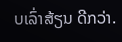ບເລົ່າສ້ຽນ ດີກວ່າ.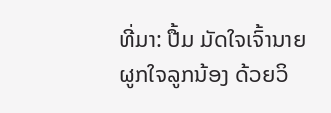ທີ່ມາ: ປື້ມ ມັດໃຈເຈົ້ານາຍ ຜູກໃຈລູກນ້ອງ ດ້ວຍວິ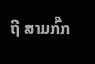ຖີ ສາມກົ໊ກ